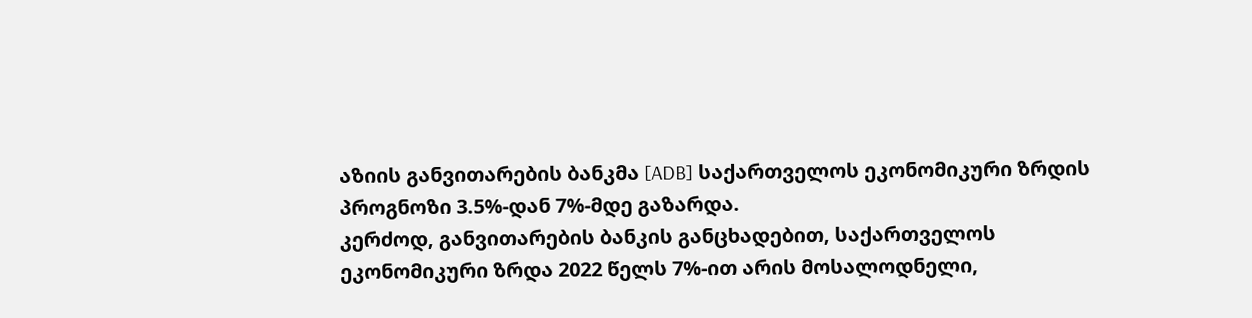აზიის განვითარების ბანკმა [ADB] საქართველოს ეკონომიკური ზრდის პროგნოზი 3.5%-დან 7%-მდე გაზარდა.
კერძოდ, განვითარების ბანკის განცხადებით, საქართველოს ეკონომიკური ზრდა 2022 წელს 7%-ით არის მოსალოდნელი,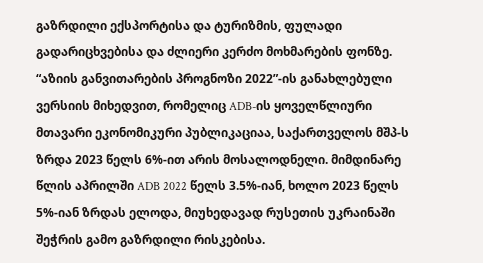გაზრდილი ექსპორტისა და ტურიზმის, ფულადი გადარიცხვებისა და ძლიერი კერძო მოხმარების ფონზე.
“აზიის განვითარების პროგნოზი 2022”-ის განახლებული ვერსიის მიხედვით, რომელიც ADB-ის ყოველწლიური მთავარი ეკონომიკური პუბლიკაციაა, საქართველოს მშპ-ს ზრდა 2023 წელს 6%-ით არის მოსალოდნელი. მიმდინარე წლის აპრილში ADB 2022 წელს 3.5%-იან, ხოლო 2023 წელს 5%-იან ზრდას ელოდა, მიუხედავად რუსეთის უკრაინაში შეჭრის გამო გაზრდილი რისკებისა.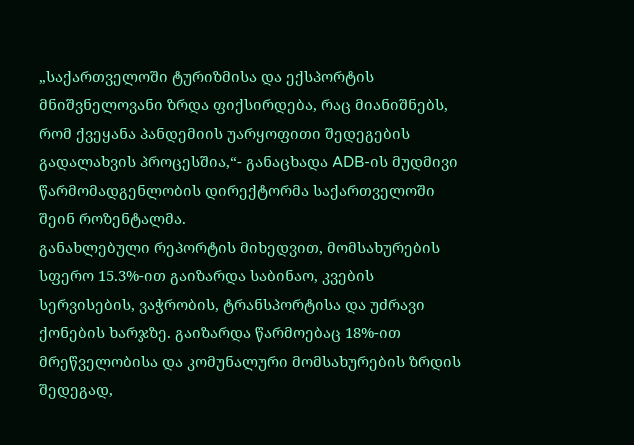„საქართველოში ტურიზმისა და ექსპორტის მნიშვნელოვანი ზრდა ფიქსირდება, რაც მიანიშნებს, რომ ქვეყანა პანდემიის უარყოფითი შედეგების გადალახვის პროცესშია,“- განაცხადა ADB-ის მუდმივი წარმომადგენლობის დირექტორმა საქართველოში შეინ როზენტალმა.
განახლებული რეპორტის მიხედვით, მომსახურების სფერო 15.3%-ით გაიზარდა საბინაო, კვების სერვისების, ვაჭრობის, ტრანსპორტისა და უძრავი ქონების ხარჯზე. გაიზარდა წარმოებაც 18%-ით მრეწველობისა და კომუნალური მომსახურების ზრდის შედეგად,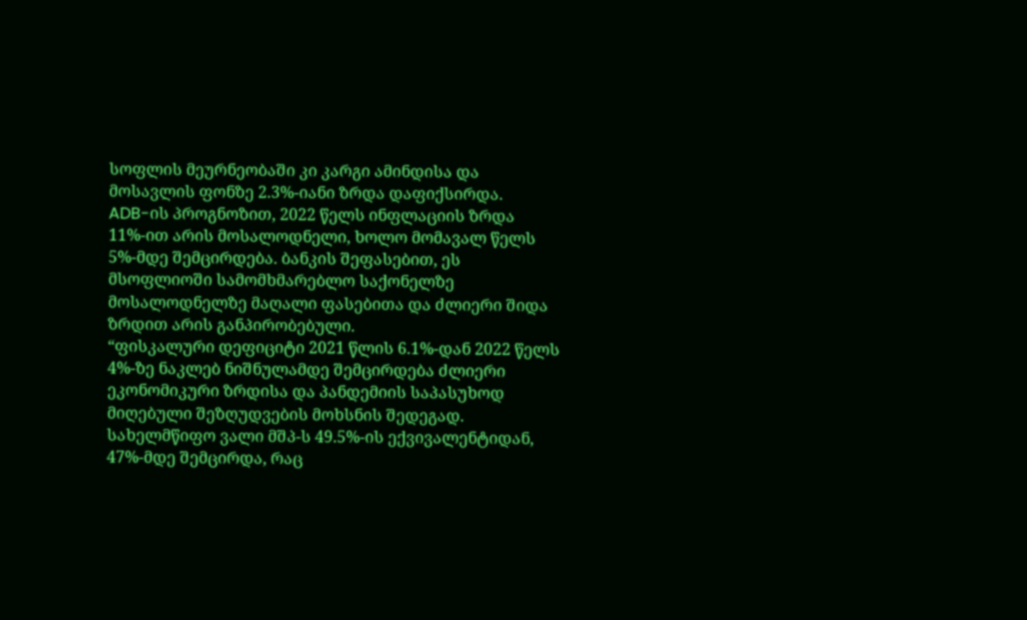სოფლის მეურნეობაში კი კარგი ამინდისა და მოსავლის ფონზე 2.3%-იანი ზრდა დაფიქსირდა.
ADB-ის პროგნოზით, 2022 წელს ინფლაციის ზრდა 11%-ით არის მოსალოდნელი, ხოლო მომავალ წელს 5%-მდე შემცირდება. ბანკის შეფასებით, ეს მსოფლიოში სამომხმარებლო საქონელზე მოსალოდნელზე მაღალი ფასებითა და ძლიერი შიდა ზრდით არის განპირობებული.
“ფისკალური დეფიციტი 2021 წლის 6.1%-დან 2022 წელს 4%-ზე ნაკლებ ნიშნულამდე შემცირდება ძლიერი ეკონომიკური ზრდისა და პანდემიის საპასუხოდ მიღებული შეზღუდვების მოხსნის შედეგად. სახელმწიფო ვალი მშპ-ს 49.5%-ის ექვივალენტიდან, 47%-მდე შემცირდა, რაც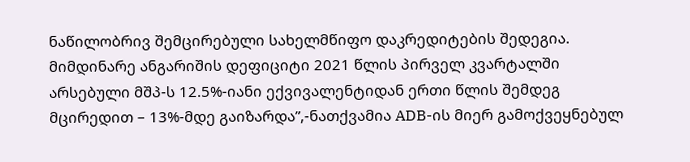ნაწილობრივ შემცირებული სახელმწიფო დაკრედიტების შედეგია.
მიმდინარე ანგარიშის დეფიციტი 2021 წლის პირველ კვარტალში არსებული მშპ-ს 12.5%-იანი ექვივალენტიდან ერთი წლის შემდეგ მცირედით – 13%-მდე გაიზარდა”,-ნათქვამია ADB-ის მიერ გამოქვეყნებულ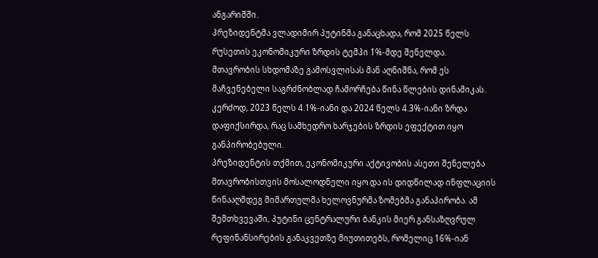ანგარიშში.
პრეზიდენტმა ვლადიმირ პუტინმა განაცხადა, რომ 2025 წელს რუსეთის ეკონომიკური ზრდის ტემპი 1%-მდე შენელდა.
მთავრობის სხდომაზე გამოსვლისას მან აღნიშნა, რომ ეს მაჩვენებელი საგრძნობლად ჩამორჩება წინა წლების დინამიკას. კერძოდ, 2023 წელს 4.1%-იანი და 2024 წელს 4.3%-იანი ზრდა დაფიქსირდა, რაც სამხედრო ხარჯების ზრდის ეფექტით იყო განპირობებული.
პრეზიდენტის თქმით, ეკონომიკური აქტივობის ასეთი შენელება მთავრობისთვის მოსალოდნელი იყო და ის დიდწილად ინფლაციის წინააღმდეგ მიმართულმა ხელოვნურმა ზომებმა განაპირობა. ამ შემთხვევაში, პუტინი ცენტრალური ბანკის მიერ განსაზღვრულ რეფინანსირების განაკვეთზე მიუთითებს, რომელიც 16%-იან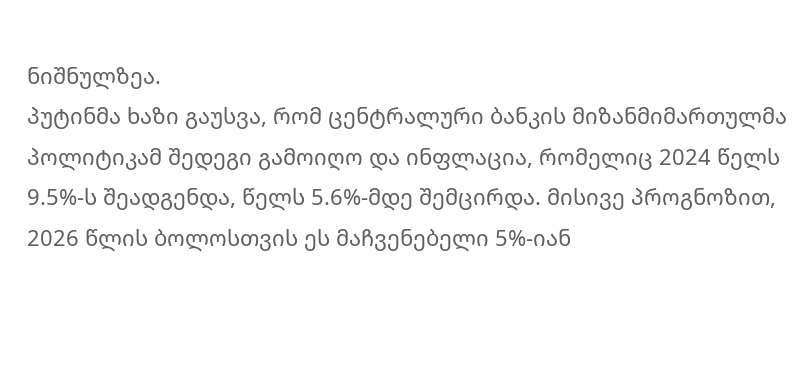ნიშნულზეა.
პუტინმა ხაზი გაუსვა, რომ ცენტრალური ბანკის მიზანმიმართულმა პოლიტიკამ შედეგი გამოიღო და ინფლაცია, რომელიც 2024 წელს 9.5%-ს შეადგენდა, წელს 5.6%-მდე შემცირდა. მისივე პროგნოზით, 2026 წლის ბოლოსთვის ეს მაჩვენებელი 5%-იან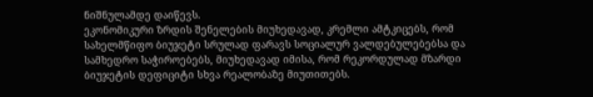ნიშნულამდე დაიწევს.
ეკონომიკური ზრდის შენელების მიუხედავად, კრემლი ამტკიცებს, რომ სახელმწიფო ბიუჯეტი სრულად ფარავს სოციალურ ვალდებულებებსა და სამხედრო საჭიროებებს, მიუხედავად იმისა, რომ რეკორდულად მზარდი ბიუჯეტის დეფიციტი სხვა რეალობაზე მიუთითებს.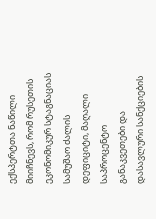ექსპერტთა ნაწილი მიიჩნევს, რომ რუსეთის ეკონომიკურ სტაგნაციას სამუშაო ძალის დეფიციტი, მაღალი საპროცენტო განაკვეთები და დასავლური სანქციების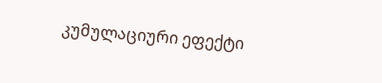კუმულაციური ეფექტი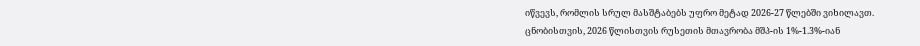იწვევს, რომლის სრულ მასშტაბებს უფრო მეტად 2026-27 წლებში ვიხილავთ.
ცნობისთვის, 2026 წლისთვის რუსეთის მთავრობა მშპ-ის 1%-1.3%-იან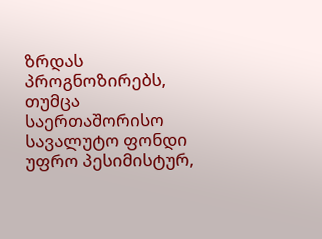ზრდას პროგნოზირებს, თუმცა საერთაშორისო სავალუტო ფონდი უფრო პესიმისტურ,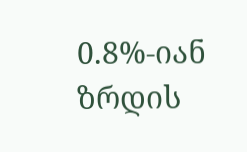0.8%-იან ზრდის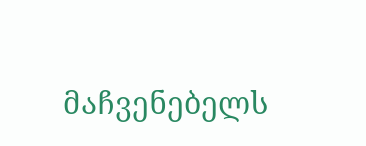მაჩვენებელს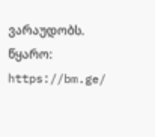ვარაუდობს.
წყარო: https://bm.ge/